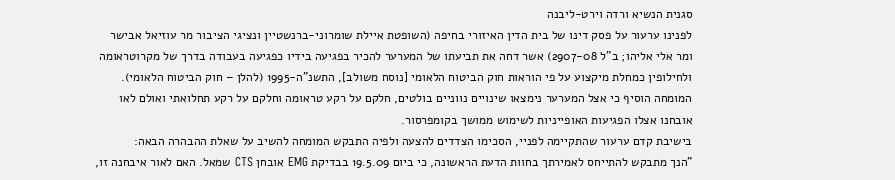סגנית הנשיא ורדה וירט-ליבנה
לפנינו ערעור על פסק דינו של בית הדין האיזורי בחיפה (השופטת איילת שומרוני-ברנשטיין ונציגי הציבור מר עוזיאל אבישר ומר אלי אליהו; ב"ל 2907-08) אשר דחה את תביעתו של המערער להכיר בפגיעה בידיו כפגיעה בעבודה בדרך של מקרוטראומה ולחילופין כמחלת מיקצוע על פי הוראות חוק הביטוח הלאומי [נוסח משולב], התשנ"ה-1995 (להלן – חוק הביטוח הלאומי).
המומחה הוסיף כי אצל המערער נימצאו שינויים נווניים בולטים, חלקם על רקע טראומה וחלקם על רקע תחלואתי ואולם לאו אובחנו אצלו הפגיעות האופייניות לשימוש ממושך בקומפרסור.
בישיבת קדם ערעור שהתקיימה לפניי, הסכימו הצדדים להצעה ולפיה התבקש המומחה להשיב על שאלת ההבהרה הבאה:
"הנך מתבקש להתייחס לאמירתך בחוות הדעת הראשונה, כי ביום 19.5.09 בבדיקת EMG אובחן CTS שמאל. האם לאור איבחנה זו,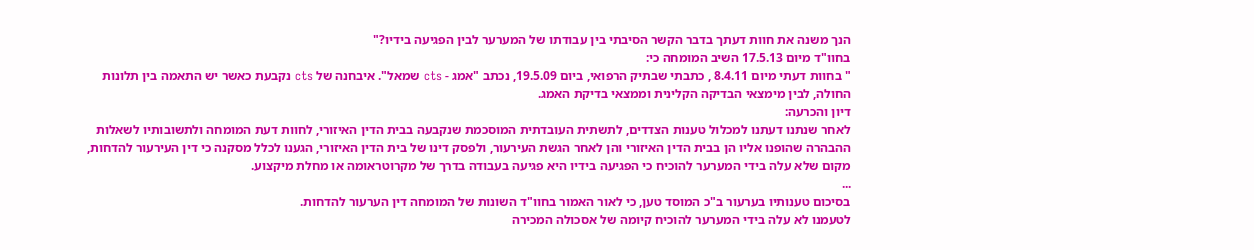הנך משנה את חוות דעתך בדבר הקשר הסיבתי בין עבודתו של המערער לבין הפגיעה בידיו?"
בחוו"ד מיום 17.5.13 השיב המומחה כי:
" בחוות דעתי מיום 8.4.11 , כתבתי שבתיק הרפואי, ביום 19.5.09, נכתב "אמג - cts שמאל". איבחנה של cts נקבעת כאשר יש התאמה בין תלונות החולה, לבין מימצאי הבדיקה הקלינית וממצאי בדיקת האמג.
דיון והכרעה:
לאחר שנתנו דעתנו למכלול טענות הצדדים, לתשתית העובדתית המוסכמת שנקבעה בבית הדין האיזורי, לחוות דעת המומחה ולתשובותיו לשאלות ההבהרה שהופנו אליו הן בבית הדין האיזורי והן לאחר הגשת העירעור, ולפסק דינו של בית הדין האיזורי, הגענו לכלל מסקנה כי דין העירעור להדחות, מקום שלא עלה בידי המערער להוכיח כי הפגיעה בידיו היא פגיעה בעבודה בדרך של מקרוטראומה או מחלת מיקצוע.
...
בסיכום טענותיו בערעור ב"כ המוסד טען, כי לאור האמור בחוו"ד השונות של המומחה דין הערעור להדחות.
לטעמנו לא עלה בידי המערער להוכיח קיומה של אסכולה המכירה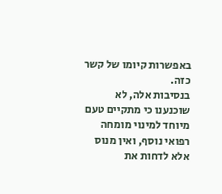באפשרות קיומו של קשר כזה.
בנסיבות אלה, לא שוכנענו כי מתקיים טעם מיוחד למינוי מומחה רפואי נוסף, ואין מנוס אלא לדחות את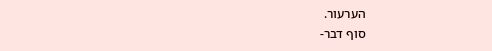הערעור.
סוף דבר-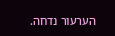הערעור נדחה.